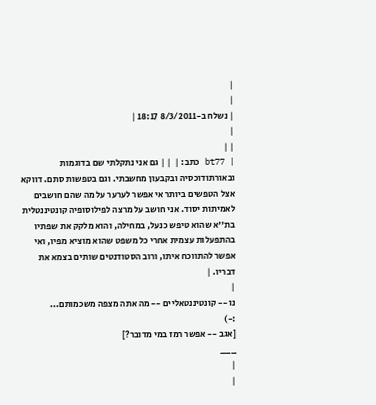|
|
| נשלח ב-8/3/2011 18:17 |
|
| |
| bt77 כתב: |  | | גם אני נתקלתי שם בדוגמות ובאורתודוכסיה ובקבעון מחשבתי. וגם בטפשות סתם. דווקא אצל הטפשים ביותר אי אפשר לערער על מה שהם חושבים לאמיתות יסוד. אני חושב על מרצה לפילוסופיה קונטיננטלית בת''א שהוא טיפש כנעל, במחילה, והוא מלקק את שפתיו בהתפעלות עצמית אחרי כל משפט שהוא מוציא מפיו, ואי אפשר להתווכח איתו, ורוב הסטודנטים שותים בצמא את דבריו. |
|
נו -- קונטיננטאליים -- מה אתה מצפה משכמותם...
:-)
[אגב -- אפשר רמז במי מדובר?]
___
|
|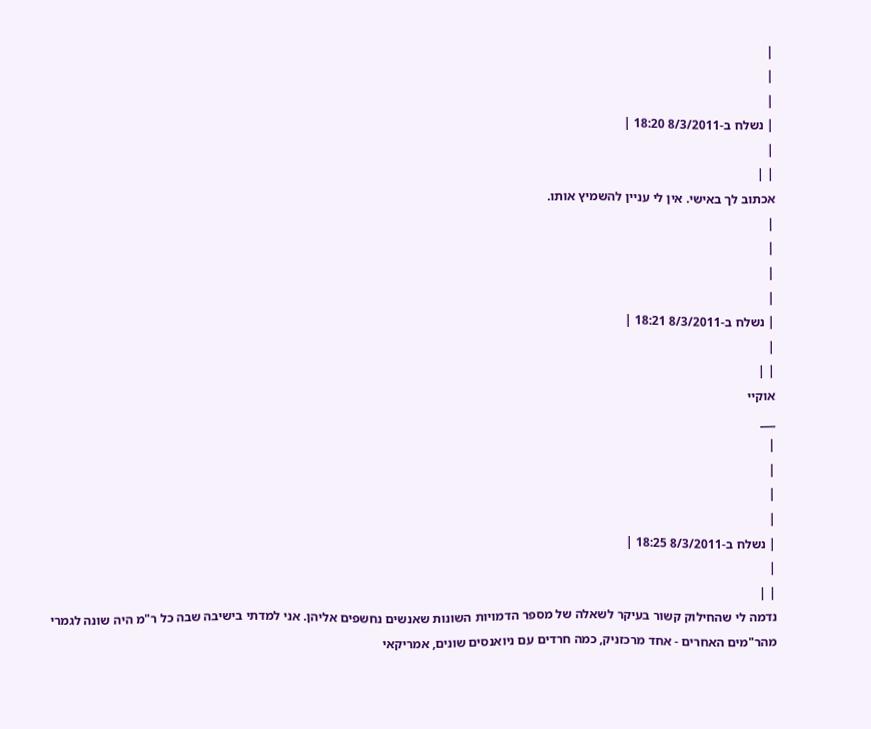|
|
|
| נשלח ב-8/3/2011 18:20 |
|
| |
אכתוב לך באישי. אין לי עניין להשמיץ אותו.
|
|
|
|
| נשלח ב-8/3/2011 18:21 |
|
| |
אוקיי
___
|
|
|
|
| נשלח ב-8/3/2011 18:25 |
|
| |
נדמה לי שהחילוק קשור בעיקר לשאלה של מספר הדמויות השונות שאנשים נחשפים אליהן. אני למדתי בישיבה שבה כל ר"מ היה שונה לגמרי מהר"מים האחרים - אחד מרכזניק, כמה חרדים עם ניואנסים שונים, אמריקאי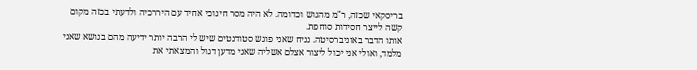בריסקאי שכזה, ר"מ מהגוש וכדומה. לא היה מסר חינוכי אחיד עם היררכיה ולדעתי בכזה מקום קשה לייצר חסידות סוחפת.
אותו הדבר באוניברסיטה. נניח שאני פוגש סטודנטים שיש לי הרבה יותר ידיעה מהם בנושא שאני מלמד, ואולי אני יכול ליצור אצלם אשליה שאני מדען דגול והמצאתי את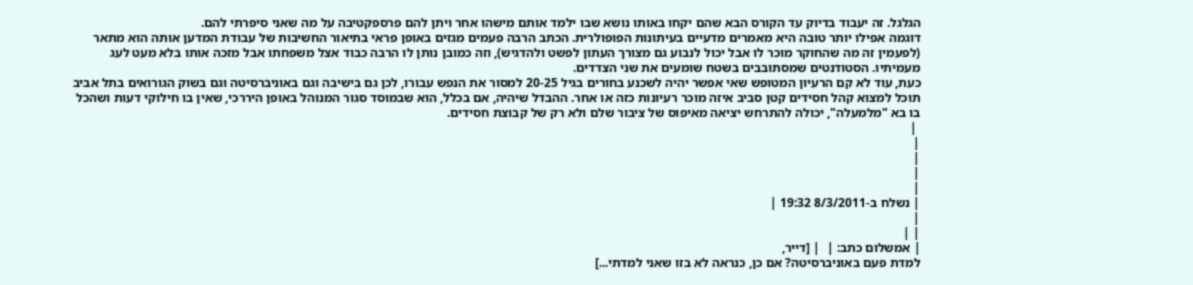הגלגל. זה יעבוד בדיוק עד הקורס הבא שהם יקחו באותו נושא שבו ילמד אותם מישהו אחר ויתן להם פרספקטיבה על מה שאני סיפרתי להם.
דוגמה אפילו יותר טובה היא מאמרים מדעיים בעיתונות הפופולרית. הכתב הרבה פעמים מגזים באופן פראי בתיאור החשיבות של עבודת המדען אותה הוא מתאר (לפעמין זה מה שהחוקר מוכר לו אבל יכול לנבוע גם מצורך העתון לפשט ולהדגיש), וזה כמובן נותן לו הרבה כבוד אצל משפחתו אבל מזכה אותו בלא מעט לעג מעמיתיו. הסטודנטים שמסתובבים בשטח שומעים את שני הצדדים.
כעת, עוד לא קם הרעיון המטופש שאי אפשר יהיה לשכנע בחורים בגיל 20-25 למסור את הנפש עבורו, לכן גם בישיבה וגם באוניברסיטה וגם בשוק הגורואים בתל אביב תוכל למצוא קהל חסידים קטן סביב איזה מוכר רעיונות כזה או אחר. ההבדל שיהיה, אם בכלל, הוא שבמוסד סגור המנוהל באופן היררכי, שאין בו חילוקי דעות ושהכל בו בא "מלמעלה", יכולה להתרחש יציאה מאיפוס של ציבור שלם ולא רק של קבוצת חסידים.
 |
|
|
|
|
| נשלח ב-8/3/2011 19:32 |
|
| |
| אמשלום כתב: |  | [דייר,
למדת פעם באוניברסיטה? אם כן, כנראה לא בזו שאני למדתי...]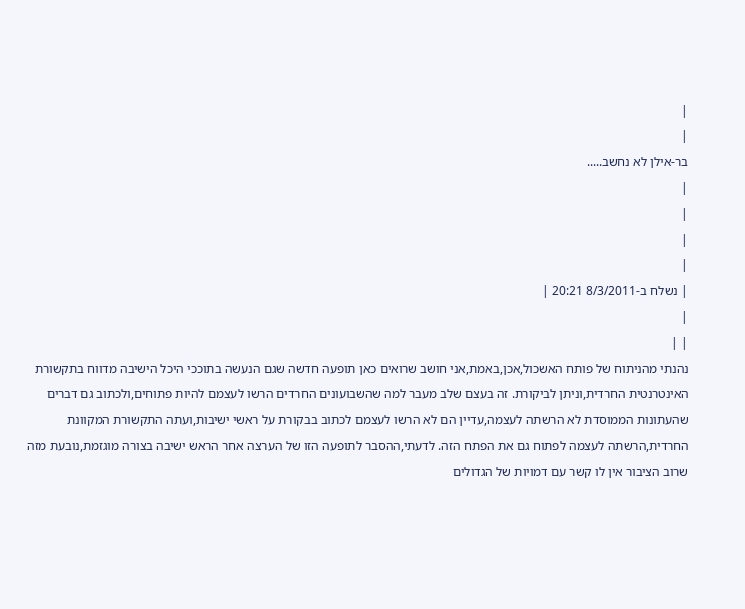|
|
בר-אילן לא נחשב.....
|
|
|
|
| נשלח ב-8/3/2011 20:21 |
|
| |
נהנתי מהניתוח של פותח האשכול,אכן,באמת,אני חושב שרואים כאן תופעה חדשה שגם הנעשה בתוככי היכל הישיבה מדווח בתקשורת האינטרנטית החרדית,וניתן לביקורת. זה בעצם שלב מעבר למה שהשבועונים החרדים הרשו לעצמם להיות פתוחים,ולכתוב גם דברים שהעתונות הממוסדת לא הרשתה לעצמה,עדיין הם לא הרשו לעצמם לכתוב בבקורת על ראשי ישיבות,ועתה התקשורת המקוונת החרדית,הרשתה לעצמה לפתוח גם את הפתח הזה. לדעתי,ההסבר לתופעה הזו של הערצה אחר הראש ישיבה בצורה מוגזמת,נובעת מזה שרוב הציבור אין לו קשר עם דמויות של הגדולים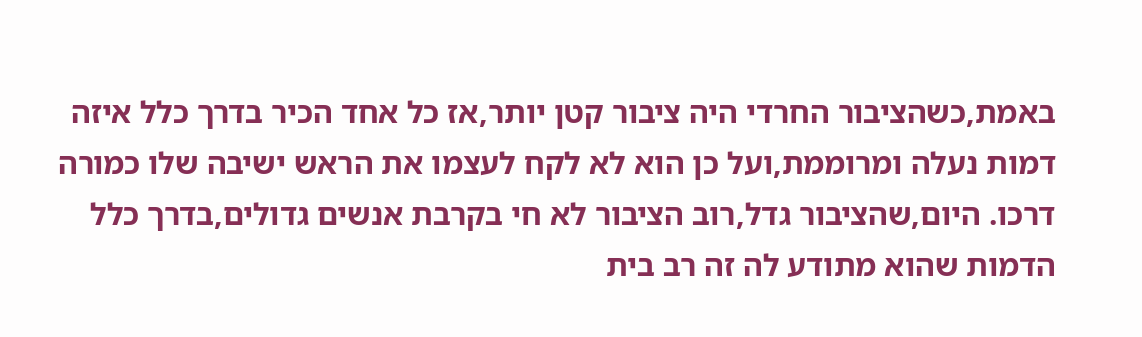באמת,כשהציבור החרדי היה ציבור קטן יותר,אז כל אחד הכיר בדרך כלל איזה דמות נעלה ומרוממת,ועל כן הוא לא לקח לעצמו את הראש ישיבה שלו כמורה דרכו. היום,שהציבור גדל,רוב הציבור לא חי בקרבת אנשים גדולים,בדרך כלל הדמות שהוא מתודע לה זה רב בית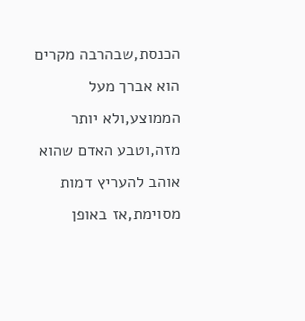הכנסת,שבהרבה מקרים הוא אברך מעל הממוצע,ולא יותר מזה,וטבע האדם שהוא אוהב להעריץ דמות מסוימת,אז באופן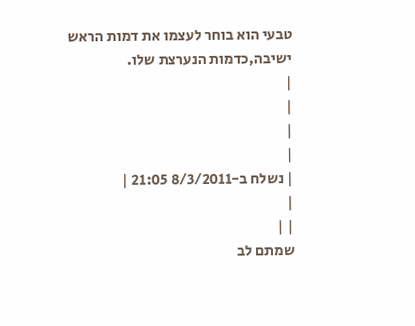טבעי הוא בוחר לעצמו את דמות הראש ישיבה,כדמות הנערצת שלו.
|
|
|
|
| נשלח ב-8/3/2011 21:05 |
|
| |
שמתם לב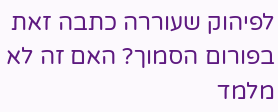לפיהוק שעוררה כתבה זאת בפורום הסמוך? האם זה לא מלמד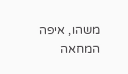משהו, איפה המחאה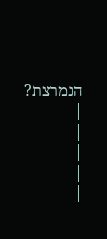הנמרצת?
|
|
|
|
|